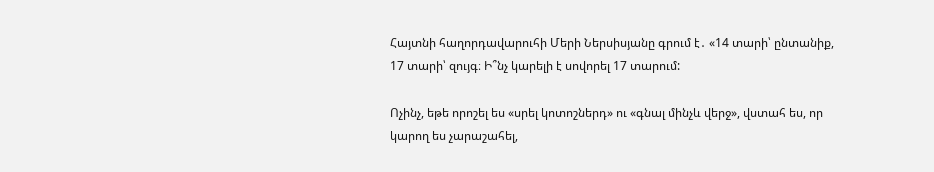Հայտնի հաղորդավարուհի Մերի Ներսիսյանը գրում է․ «14 տարի՝ ընտանիք, 17 տարի՝ զույգ։ Ի՞նչ կարելի է սովորել 17 տարում:

Ոչինչ, եթե որոշել ես «սրել կոտոշներդ» ու «գնալ մինչև վերջ», վստահ ես, որ կարող ես չարաշահել,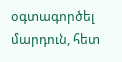օգտագործել մարդուն, հետ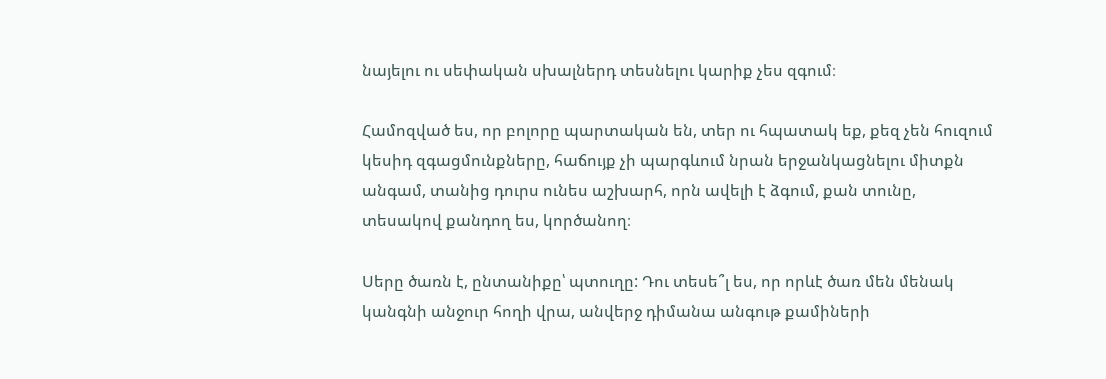նայելու ու սեփական սխալներդ տեսնելու կարիք չես զգում։

Համոզված ես, որ բոլորը պարտական են, տեր ու հպատակ եք, քեզ չեն հուզում կեսիդ զգացմունքները, հաճույք չի պարգևում նրան երջանկացնելու միտքն անգամ, տանից դուրս ունես աշխարհ, որն ավելի է ձգում, քան տունը, տեսակով քանդող ես, կործանող։

Սերը ծառն է, ընտանիքը՝ պտուղը: Դու տեսե՞լ ես, որ որևէ ծառ մեն մենակ կանգնի անջուր հողի վրա, անվերջ դիմանա անգութ քամիների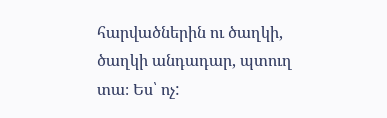հարվածներին ու ծաղկի, ծաղկի անդադար, պտուղ տա։ Ես՝ ոչ: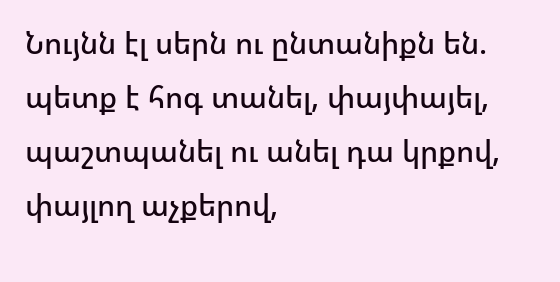Նույնն էլ սերն ու ընտանիքն են. պետք է հոգ տանել, փայփայել, պաշտպանել ու անել դա կրքով, փայլող աչքերով,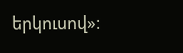երկուսով»։